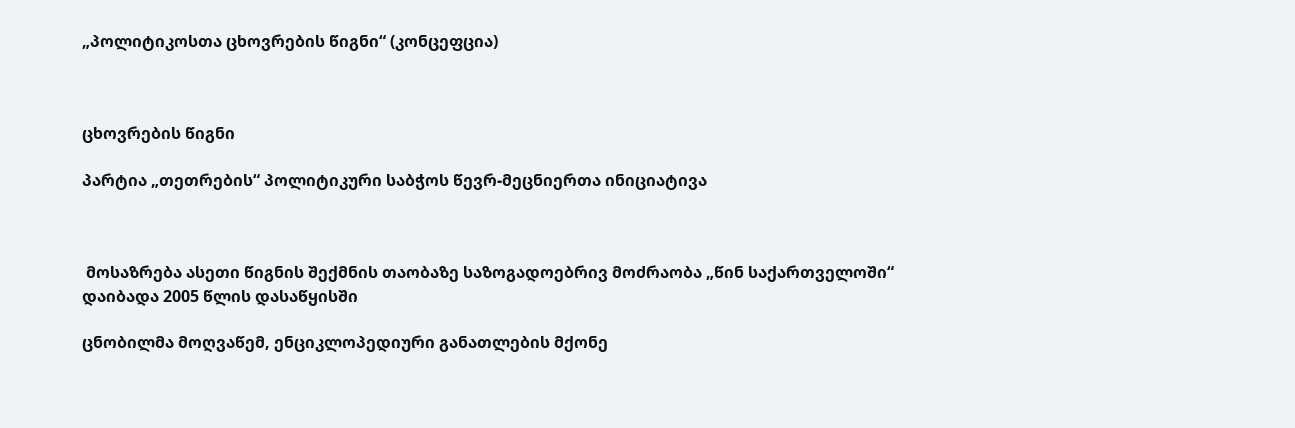„პოლიტიკოსთა ცხოვრების წიგნი“ (კონცეფცია)



ცხოვრების წიგნი

პარტია „თეთრების“ პოლიტიკური საბჭოს წევრ-მეცნიერთა ინიციატივა



 მოსაზრება ასეთი წიგნის შექმნის თაობაზე საზოგადოებრივ მოძრაობა „წინ საქართველოში“ დაიბადა 2005 წლის დასაწყისში

ცნობილმა მოღვაწემ, ენციკლოპედიური განათლების მქონე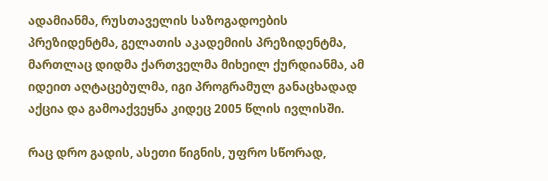ადამიანმა, რუსთაველის საზოგადოების პრეზიდენტმა, გელათის აკადემიის პრეზიდენტმა, მართლაც დიდმა ქართველმა მიხეილ ქურდიანმა, ამ იდეით აღტაცებულმა, იგი პროგრამულ განაცხადად აქცია და გამოაქვეყნა კიდეც 2005 წლის ივლისში.

რაც დრო გადის, ასეთი წიგნის, უფრო სწორად,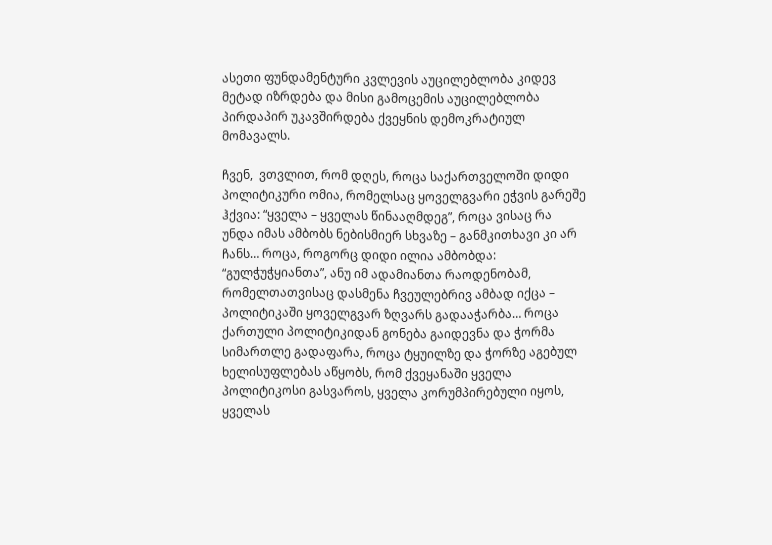ასეთი ფუნდამენტური კვლევის აუცილებლობა კიდევ მეტად იზრდება და მისი გამოცემის აუცილებლობა პირდაპირ უკავშირდება ქვეყნის დემოკრატიულ მომავალს.

ჩვენ,  ვთვლით, რომ დღეს, როცა საქართველოში დიდი პოლიტიკური ომია, რომელსაც ყოველგვარი ეჭვის გარეშე ჰქვია: “ყველა – ყველას წინააღმდეგ”, როცა ვისაც რა უნდა იმას ამბობს ნებისმიერ სხვაზე – განმკითხავი კი არ ჩანს… როცა, როგორც დიდი ილია ამბობდა: “გულჭუჭყიანთა”, ანუ იმ ადამიანთა რაოდენობამ, რომელთათვისაც დასმენა ჩვეულებრივ ამბად იქცა – პოლიტიკაში ყოველგვარ ზღვარს გადააჭარბა… როცა ქართული პოლიტიკიდან გონება გაიდევნა და ჭორმა სიმართლე გადაფარა, როცა ტყუილზე და ჭორზე აგებულ ხელისუფლებას აწყობს, რომ ქვეყანაში ყველა პოლიტიკოსი გასვაროს, ყველა კორუმპირებული იყოს, ყველას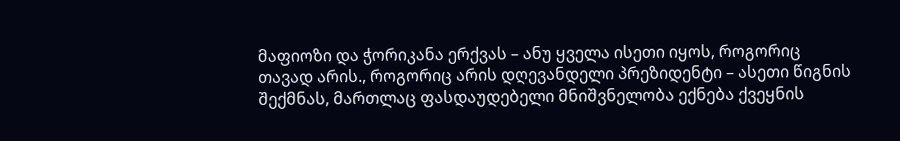მაფიოზი და ჭორიკანა ერქვას – ანუ ყველა ისეთი იყოს, როგორიც თავად არის., როგორიც არის დღევანდელი პრეზიდენტი – ასეთი წიგნის შექმნას, მართლაც ფასდაუდებელი მნიშვნელობა ექნება ქვეყნის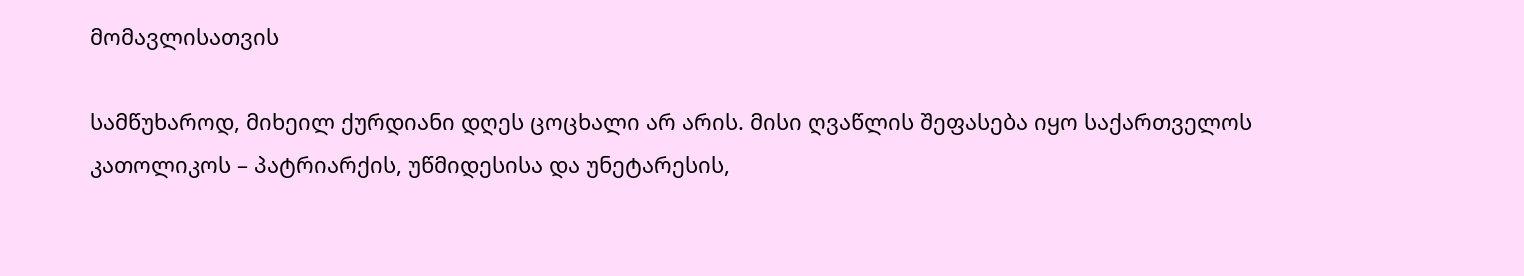მომავლისათვის

სამწუხაროდ, მიხეილ ქურდიანი დღეს ცოცხალი არ არის. მისი ღვაწლის შეფასება იყო საქართველოს კათოლიკოს – პატრიარქის, უწმიდესისა და უნეტარესის,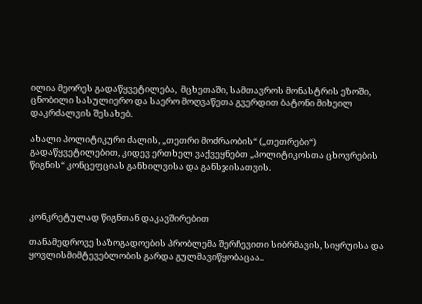ილია მეორეს გადაწყვეტილება,  მცხეთაში, სამთავროს მონასტრის ეზოში, ცნობილი სასულიერო და საერო მოღვაწეთა გვერდით ბატონი მიხეილ დაკრძალვის შესახებ.

ახალი პოლიტიკური ძალის, „თეთრი მოძრაობის“ („თეთრები“) გადაწყვეტილებით, კიდევ ერთხელ ვაქვეყნებთ „პოლიტიკოსთა ცხოვრების წიგნის“ კონცეფციას განხილვისა და განსჯისათვის.



კონკრეტულად წიგნთან დაკავშირებით

თანამედროვე საზოგადოების პრობლემა შერჩევითი სიბრმავის, სიყრუისა და ყოვლისმიმტევებლობის გარდა გულმავიწყობაცაა..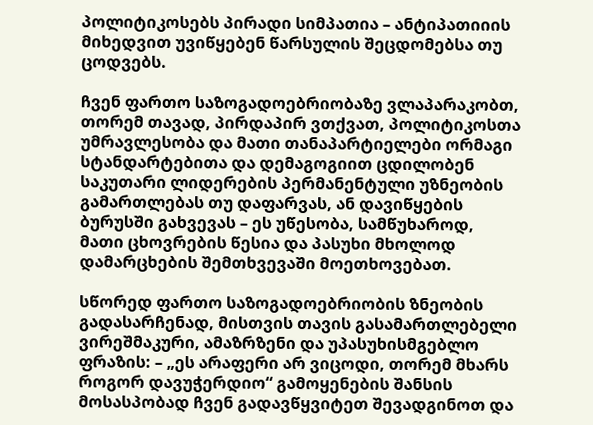პოლიტიკოსებს პირადი სიმპათია – ანტიპათიიის მიხედვით უვიწყებენ წარსულის შეცდომებსა თუ ცოდვებს.

ჩვენ ფართო საზოგადოებრიობაზე ვლაპარაკობთ, თორემ თავად, პირდაპირ ვთქვათ, პოლიტიკოსთა უმრავლესობა და მათი თანაპარტიელები ორმაგი სტანდარტებითა და დემაგოგიით ცდილობენ საკუთარი ლიდერების პერმანენტული უზნეობის გამართლებას თუ დაფარვას, ან დავიწყების ბურუსში გახვევას – ეს უწესობა, სამწუხაროდ, მათი ცხოვრების წესია და პასუხი მხოლოდ დამარცხების შემთხვევაში მოეთხოვებათ.

სწორედ ფართო საზოგადოებრიობის ზნეობის გადასარჩენად, მისთვის თავის გასამართლებელი ვირეშმაკური, ამაზრზენი და უპასუხისმგებლო ფრაზის: – „ეს არაფერი არ ვიცოდი, თორემ მხარს როგორ დავუჭერდიო“ გამოყენების შანსის მოსასპობად ჩვენ გადავწყვიტეთ შევადგინოთ და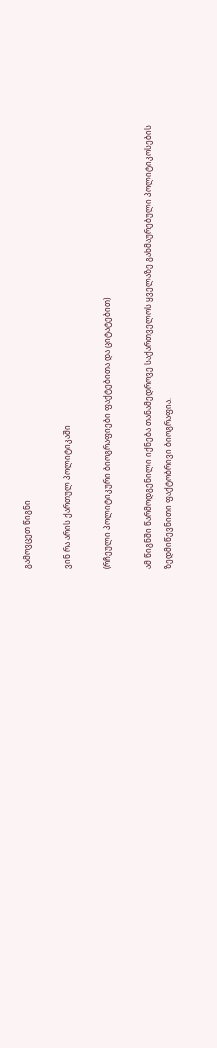გამოვცეთ წიგნი

ვინ რა არის ქართულ პოლიტიკაში

(რჩეული პოლიტიკური ბიოგრაფიები ფაქტებითა და ციტატებით)

ამ წიგნში წარმოდგენილი იქნება თანამედროვე საქართველოს ყველაზე გახმაურებული პოლიტიკოსების ზედმიწევნითი ფაქტობრივი ბიოგრაფია.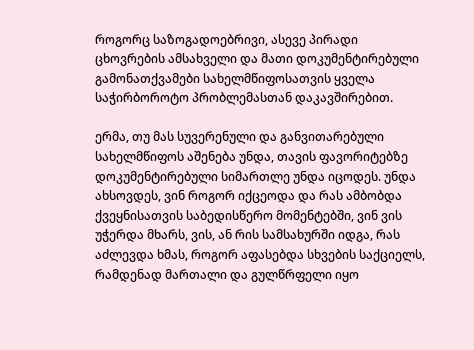როგორც საზოგადოებრივი, ასევე პირადი ცხოვრების ამსახველი და მათი დოკუმენტირებული გამონათქვამები სახელმწიფოსათვის ყველა საჭირბოროტო პრობლემასთან დაკავშირებით.

ერმა, თუ მას სუვერენული და განვითარებული სახელმწიფოს აშენება უნდა, თავის ფავორიტებზე დოკუმენტირებული სიმართლე უნდა იცოდეს. უნდა ახსოვდეს, ვინ როგორ იქცეოდა და რას ამბობდა ქვეყნისათვის საბედისწერო მომენტებში, ვინ ვის უჭერდა მხარს, ვის, ან რის სამსახურში იდგა, რას აძლევდა ხმას, როგორ აფასებდა სხვების საქციელს, რამდენად მართალი და გულწრფელი იყო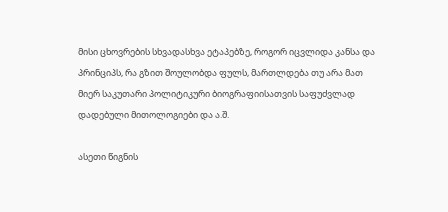მისი ცხოვრების სხვადასხვა ეტაპებზე, როგორ იცვლიდა კანსა და პრინციპს, რა გზით შოულობდა ფულს, მართლდება თუ არა მათ მიერ საკუთარი პოლიტიკური ბიოგრაფიისათვის საფუძვლად დადებული მითოლოგიები და ა.შ.

ასეთი წიგნის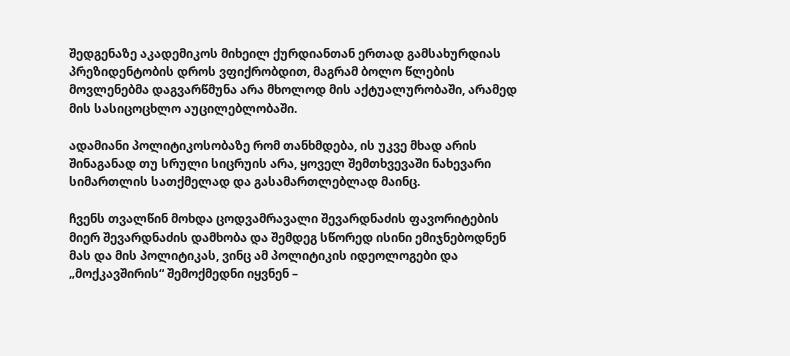შედგენაზე აკადემიკოს მიხეილ ქურდიანთან ერთად გამსახურდიას პრეზიდენტობის დროს ვფიქრობდით, მაგრამ ბოლო წლების მოვლენებმა დაგვარწმუნა არა მხოლოდ მის აქტუალურობაში, არამედ მის სასიცოცხლო აუცილებლობაში.

ადამიანი პოლიტიკოსობაზე რომ თანხმდება, ის უკვე მხად არის შინაგანად თუ სრული სიცრუის არა, ყოველ შემთხვევაში ნახევარი სიმართლის სათქმელად და გასამართლებლად მაინც.

ჩვენს თვალწინ მოხდა ცოდვამრავალი შევარდნაძის ფავორიტების მიერ შევარდნაძის დამხობა და შემდეგ სწორედ ისინი ემიჯნებოდნენ მას და მის პოლიტიკას, ვინც ამ პოლიტიკის იდეოლოგები და „მოქკავშირის“ შემოქმედნი იყვნენ –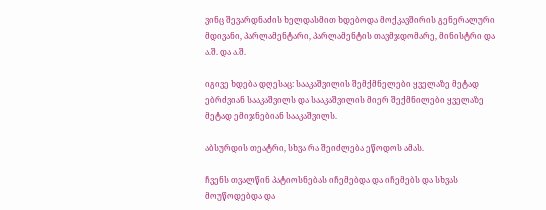ვინც შევარდნაძის ხელდასმით ხდებოდა მოქკავშირის გენერალური მდივანი, პარლამენტარი, პარლამენტის თავმჯდომარე, მინისტრი და ა.შ. და ა.შ.

იგივე ხდება დღესაც: სააკაშვილის შემქმნელები ყველაზე მეტად ებრძვიან სააკაშვილს და სააკაშვილის მიერ შექმნილები ყველაზე მეტად ემიჯნებიან სააკაშვილს.

აბსურდის თეატრი, სხვა რა შეიძლება ეწოდოს ამას.

ჩვენს თვალწინ პატიოსნებას იჩემებდა და იჩემებს და სხვას მოუწოდებდა და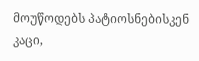მოუწოდებს პატიოსნებისკენ კაცი,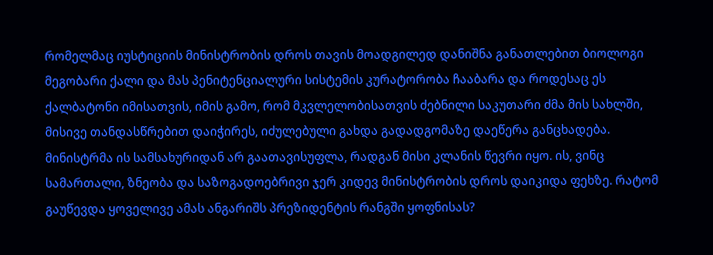რომელმაც იუსტიციის მინისტრობის დროს თავის მოადგილედ დანიშნა განათლებით ბიოლოგი მეგობარი ქალი და მას პენიტენციალური სისტემის კურატორობა ჩააბარა და როდესაც ეს ქალბატონი იმისათვის, იმის გამო, რომ მკვლელობისათვის ძებნილი საკუთარი ძმა მის სახლში, მისივე თანდასწრებით დაიჭირეს, იძულებული გახდა გადადგომაზე დაეწერა განცხადება. მინისტრმა ის სამსახურიდან არ გაათავისუფლა, რადგან მისი კლანის წევრი იყო. ის, ვინც სამართალი, ზნეობა და საზოგადოებრივი ჯერ კიდევ მინისტრობის დროს დაიკიდა ფეხზე. რატომ გაუწევდა ყოველივე ამას ანგარიშს პრეზიდენტის რანგში ყოფნისას?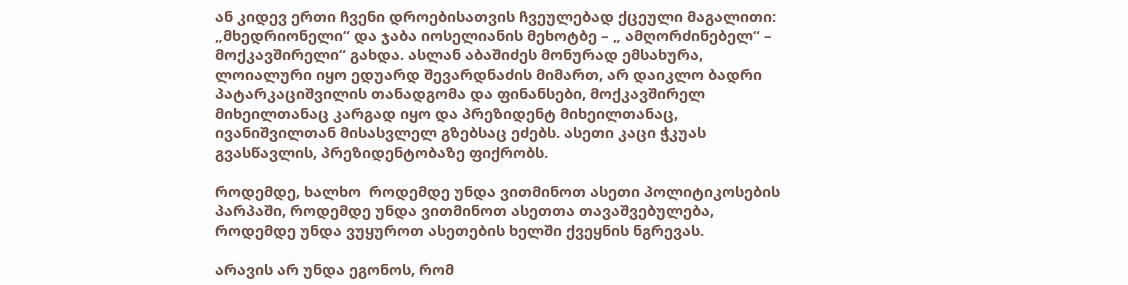ან კიდევ ერთი ჩვენი დროებისათვის ჩვეულებად ქცეული მაგალითი: „მხედრიონელი“ და ჯაბა იოსელიანის მეხოტბე – „ ამღორძინებელ“ – მოქკავშირელი“ გახდა. ასლან აბაშიძეს მონურად ემსახურა, ლოიალური იყო ედუარდ შევარდნაძის მიმართ, არ დაიკლო ბადრი პატარკაციშვილის თანადგომა და ფინანსები, მოქკავშირელ მიხეილთანაც კარგად იყო და პრეზიდენტ მიხეილთანაც, ივანიშვილთან მისასვლელ გზებსაც ეძებს. ასეთი კაცი ჭკუას გვასწავლის, პრეზიდენტობაზე ფიქრობს.

როდემდე, ხალხო  როდემდე უნდა ვითმინოთ ასეთი პოლიტიკოსების პარპაში, როდემდე უნდა ვითმინოთ ასეთთა თავაშვებულება, როდემდე უნდა ვუყუროთ ასეთების ხელში ქვეყნის ნგრევას.

არავის არ უნდა ეგონოს, რომ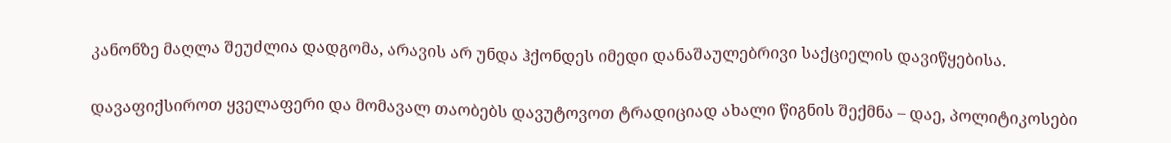კანონზე მაღლა შეუძლია დადგომა, არავის არ უნდა ჰქონდეს იმედი დანაშაულებრივი საქციელის დავიწყებისა.

დავაფიქსიროთ ყველაფერი და მომავალ თაობებს დავუტოვოთ ტრადიციად ახალი წიგნის შექმნა – დაე, პოლიტიკოსები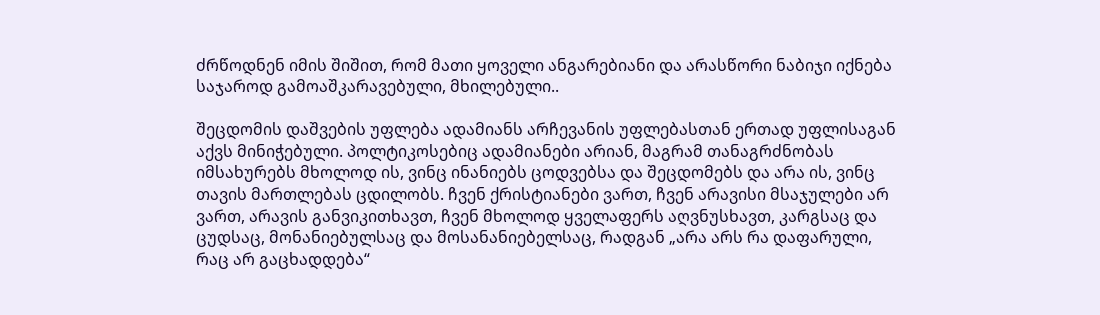ძრწოდნენ იმის შიშით, რომ მათი ყოველი ანგარებიანი და არასწორი ნაბიჯი იქნება საჯაროდ გამოაშკარავებული, მხილებული..

შეცდომის დაშვების უფლება ადამიანს არჩევანის უფლებასთან ერთად უფლისაგან აქვს მინიჭებული. პოლტიკოსებიც ადამიანები არიან, მაგრამ თანაგრძნობას იმსახურებს მხოლოდ ის, ვინც ინანიებს ცოდვებსა და შეცდომებს და არა ის, ვინც თავის მართლებას ცდილობს. ჩვენ ქრისტიანები ვართ, ჩვენ არავისი მსაჯულები არ ვართ, არავის განვიკითხავთ, ჩვენ მხოლოდ ყველაფერს აღვნუსხავთ, კარგსაც და ცუდსაც, მონანიებულსაც და მოსანანიებელსაც, რადგან „არა არს რა დაფარული, რაც არ გაცხადდება“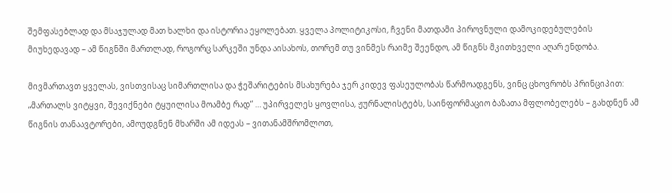შემფასებლად და მსაჯულად მათ ხალხი და ისტორია ეყოლებათ. ყველა პოლიტიკოსი, ჩვენი მათდამი პიროვნული დამოკიდებულების მიუხედავად – ამ წიგნში მართლად, როგორც სარკეში უნდა აისახოს, თორემ თუ ვინმეს რაიმე შეენდო, ამ წიგნს მკითხველი აღარ ენდობა.

მივმართავთ ყველას, ვისთვისაც სიმართლისა და ჭეშარიტების მსახურება ჯერ კიდევ ფასეულობას წარმოადგენს, ვინც ცხოვრობს პრინციპით: „მართალს ვიტყვი, შევიქნები ტყუილისა მოამბე რად“ … უპირველეს ყოვლისა, ჟურნალისტებს, საინფორმაციო ბაზათა მფლობელებს – გახდნენ ამ წიგნის თანაავტორები, ამოუდგნენ მხარში ამ იდეას – ვითანამშრომლოთ,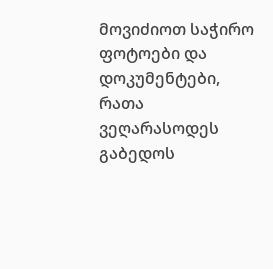მოვიძიოთ საჭირო ფოტოები და დოკუმენტები, რათა ვეღარასოდეს გაბედოს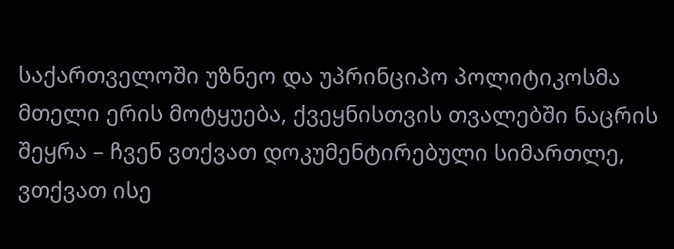საქართველოში უზნეო და უპრინციპო პოლიტიკოსმა მთელი ერის მოტყუება, ქვეყნისთვის თვალებში ნაცრის შეყრა – ჩვენ ვთქვათ დოკუმენტირებული სიმართლე, ვთქვათ ისე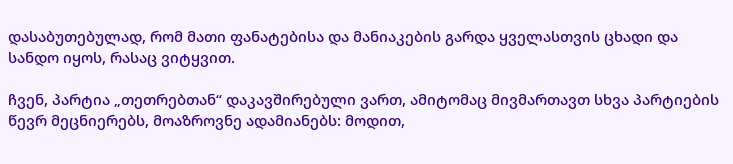დასაბუთებულად, რომ მათი ფანატებისა და მანიაკების გარდა ყველასთვის ცხადი და სანდო იყოს, რასაც ვიტყვით.

ჩვენ, პარტია „თეთრებთან“ დაკავშირებული ვართ, ამიტომაც მივმართავთ სხვა პარტიების წევრ მეცნიერებს, მოაზროვნე ადამიანებს: მოდით,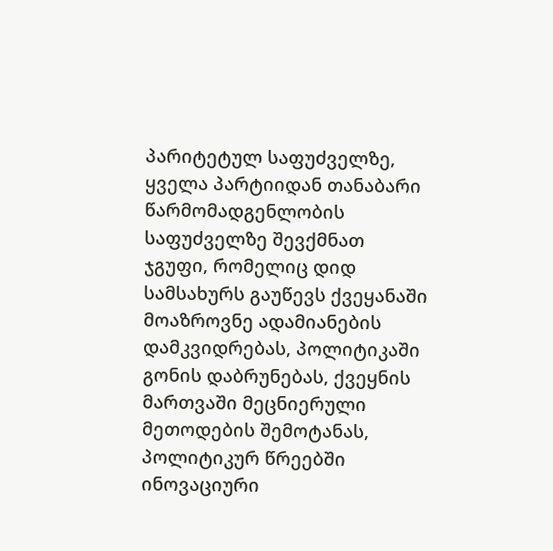პარიტეტულ საფუძველზე, ყველა პარტიიდან თანაბარი წარმომადგენლობის საფუძველზე შევქმნათ ჯგუფი, რომელიც დიდ სამსახურს გაუწევს ქვეყანაში მოაზროვნე ადამიანების დამკვიდრებას, პოლიტიკაში გონის დაბრუნებას, ქვეყნის მართვაში მეცნიერული მეთოდების შემოტანას, პოლიტიკურ წრეებში ინოვაციური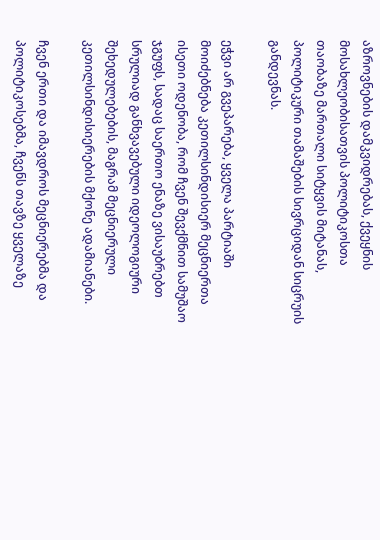აზროვნების დამკვიდრებას, ქვეყნის მოსახლეობისათვის პოლიტიკოსთა თაობაზე მართალი სიტყვის მიტანას, პოლიტიკური თამაშების სივრციდან სიცრუის განდევნას.

ეჭვი არ გვეპარება, ყველა პარტიაში მოიძებნება კეთილსინდისიერ მეცნიერთა ისეთი ოდენობა, რომ ჩვენ შევქმნით სამუშაო ჯგუფს, სადაც საერთო ენაზე ვისაუბრებთ სრულიად განხვავებული იდეოლოგიური შეხედულებების, მაგრამ მეცნიერული კეთილსინდისიერების მქონე ადამიანები.

ჩვენ ერთი და იმავდროს მეცნიერებმა და პოლიტიკოსებმა, ჩვენს თავზე ყველაზე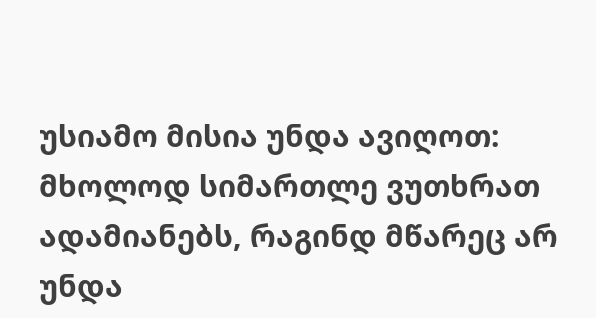უსიამო მისია უნდა ავიღოთ: მხოლოდ სიმართლე ვუთხრათ ადამიანებს, რაგინდ მწარეც არ უნდა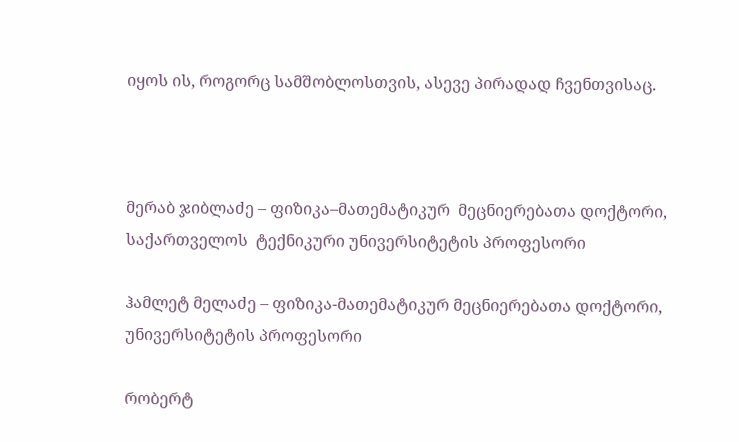იყოს ის, როგორც სამშობლოსთვის, ასევე პირადად ჩვენთვისაც.



მერაბ ჯიბლაძე – ფიზიკა–მათემატიკურ  მეცნიერებათა დოქტორი, საქართველოს  ტექნიკური უნივერსიტეტის პროფესორი

ჰამლეტ მელაძე – ფიზიკა-მათემატიკურ მეცნიერებათა დოქტორი, უნივერსიტეტის პროფესორი

რობერტ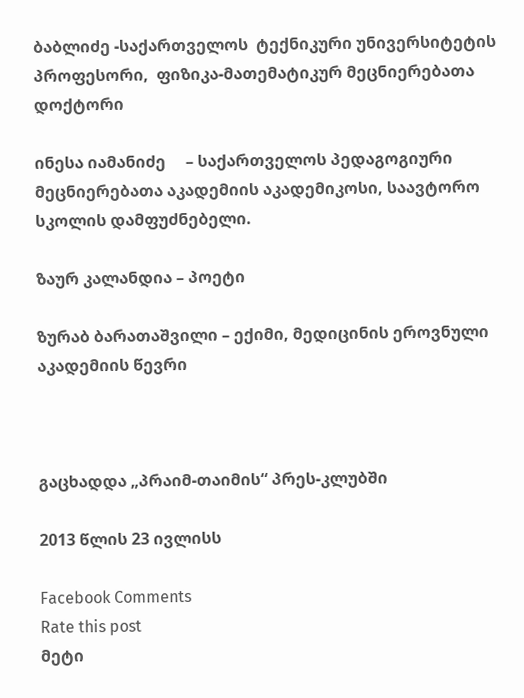ბაბლიძე -საქართველოს  ტექნიკური უნივერსიტეტის პროფესორი,  ფიზიკა-მათემატიკურ მეცნიერებათა დოქტორი

ინესა იამანიძე     – საქართველოს პედაგოგიური მეცნიერებათა აკადემიის აკადემიკოსი, საავტორო სკოლის დამფუძნებელი.

ზაურ კალანდია – პოეტი

ზურაბ ბარათაშვილი – ექიმი, მედიცინის ეროვნული აკადემიის წევრი



გაცხადდა „პრაიმ-თაიმის“ პრეს-კლუბში

2013 წლის 23 ივლისს

Facebook Comments
Rate this post
მეტი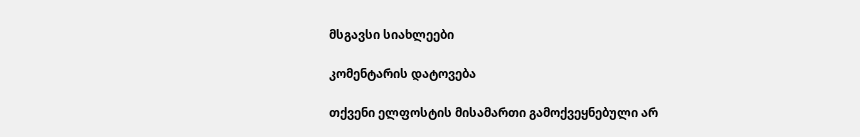მსგავსი სიახლეები

კომენტარის დატოვება

თქვენი ელფოსტის მისამართი გამოქვეყნებული არ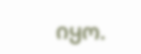იყო.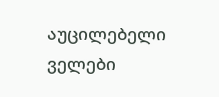აუცილებელი ველები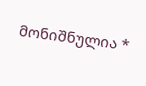მონიშნულია *